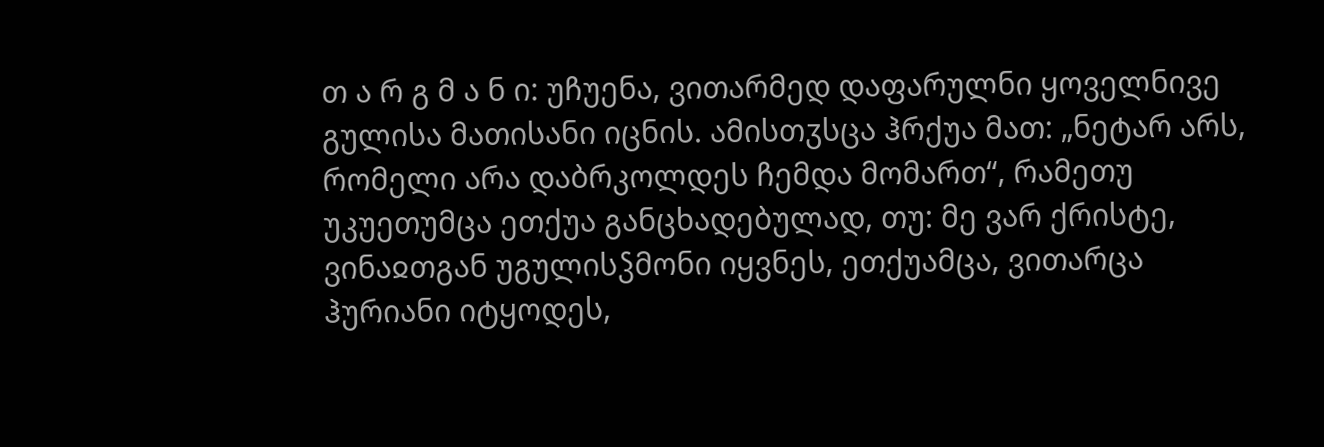თ ა რ გ მ ა ნ ი: უჩუენა, ვითარმედ დაფარულნი ყოველნივე გულისა მათისანი იცნის. ამისთჳსცა ჰრქუა მათ: „ნეტარ არს, რომელი არა დაბრკოლდეს ჩემდა მომართ“, რამეთუ უკუეთუმცა ეთქუა განცხადებულად, თუ: მე ვარ ქრისტე, ვინაჲთგან უგულისჴმონი იყვნეს, ეთქუამცა, ვითარცა ჰურიანი იტყოდეს,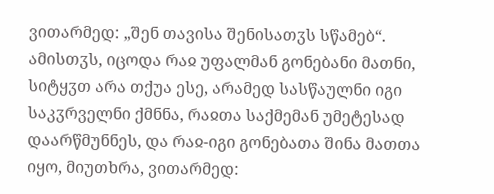ვითარმედ: „შენ თავისა შენისათჳს სწამებ“. ამისთჳს, იცოდა რაჲ უფალმან გონებანი მათნი, სიტყჳთ არა თქუა ესე, არამედ სასწაულნი იგი საკჳრველნი ქმნნა, რაჲთა საქმემან უმეტესად დაარწმუნნეს, და რაჲ-იგი გონებათა შინა მათთა იყო, მიუთხრა, ვითარმედ: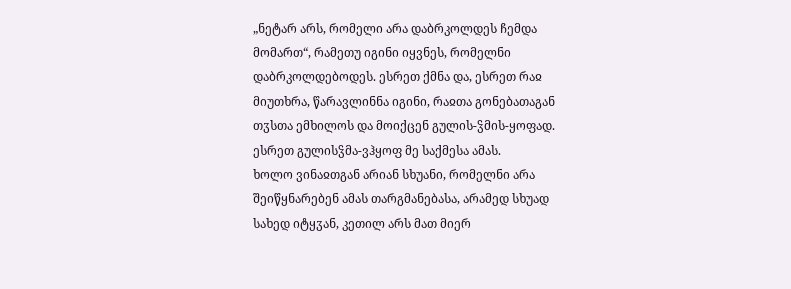„ნეტარ არს, რომელი არა დაბრკოლდეს ჩემდა მომართ“, რამეთუ იგინი იყვნეს, რომელნი დაბრკოლდებოდეს. ესრეთ ქმნა და, ესრეთ რაჲ მიუთხრა, წარავლინნა იგინი, რაჲთა გონებათაგან თჳსთა ემხილოს და მოიქცენ გულის-ჴმის-ყოფად. ესრეთ გულისჴმა-ვჰყოფ მე საქმესა ამას.
ხოლო ვინაჲთგან არიან სხუანი, რომელნი არა შეიწყნარებენ ამას თარგმანებასა, არამედ სხუად სახედ იტყჳან, კეთილ არს მათ მიერ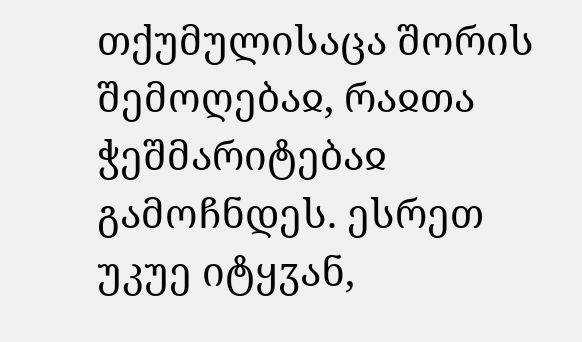თქუმულისაცა შორის შემოღებაჲ, რაჲთა ჭეშმარიტებაჲ გამოჩნდეს. ესრეთ უკუე იტყჳან,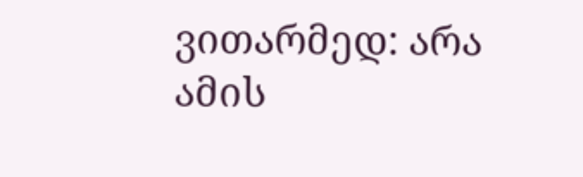ვითარმედ: არა ამის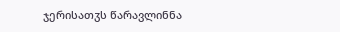ჯერისათჳს წარავლინნა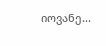იოვანე...